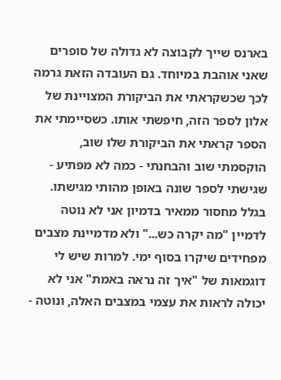בארנס שייך לקבוצה לא גדולה של סופרים שאני אוהבת במיוחד. גם העובדה הזאת גרמה לכך שכשקראתי את הביקורת המצויינת של אלון לספר הזה, חיפשתי אותו. כשסיימתי את הספר קראתי את הביקורת שלו שוב, הוקסמתי שוב והבחנתי - כמה לא מפתיע - שגישתי לספר שונה באופן מהותי מגישתו. בגלל מחסור ממאיר בדמיון אני לא נוטה לדמיין "מה יקרה כש..." ולא מדמיינת מצבים מפחידים שיקרו בסוף ימי. למרות שיש לי דוגמאות של "איך זה נראה באמת" אני לא יכולה לראות את עצמי במצבים האלה, ונוטה -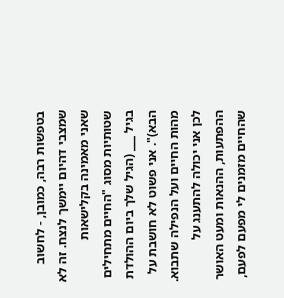בטפשות רבה, כמובן, - לחשוב שמצבי דהיום יימשך לנצח. זה לא שאני מאמינה בקלישאות שטותיות מסוג "החיים מתחילים בגיל ___ (הגיל שלך ביום ההולדת הבא)". אני פשוט לא חושבת על מהות החיים ועל הנפילה שתבוא. לכן אני יכולה להתענג על ההפתעות, ההנאות ומעט האושר שהחיים מזמנים לי מפעם לפעם,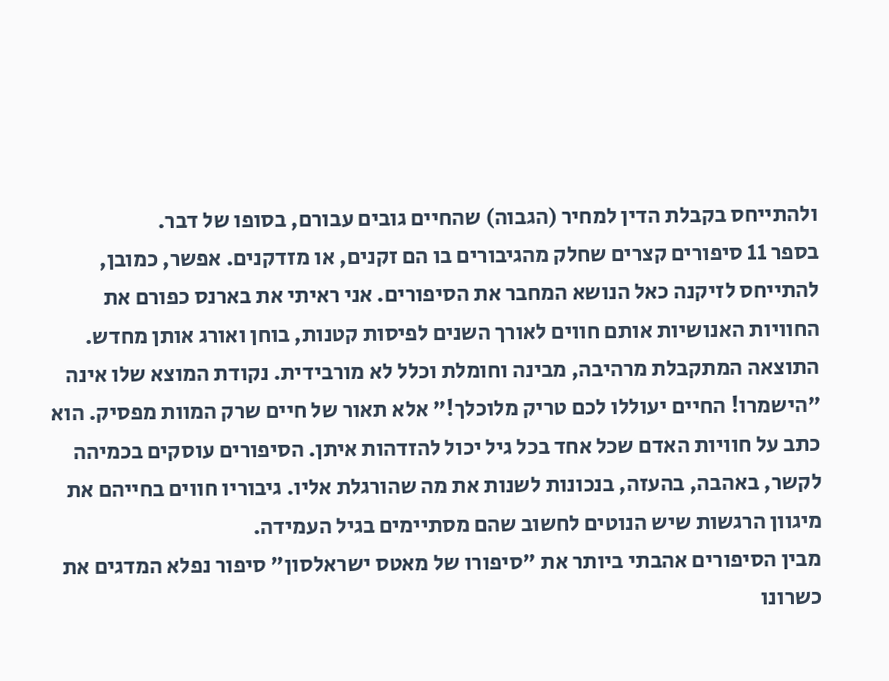ולהתייחס בקבלת הדין למחיר (הגבוה) שהחיים גובים עבורם, בסופו של דבר.
בספר 11 סיפורים קצרים שחלק מהגיבורים בו הם זקנים, או מזדקנים. אפשר, כמובן, להתייחס לזיקנה כאל הנושא המחבר את הסיפורים. אני ראיתי את בארנס כפורם את החוויות האנושיות אותם חווים לאורך השנים לפיסות קטנות, בוחן ואורג אותן מחדש. התוצאה המתקבלת מרהיבה, מבינה וחומלת וכלל לא מורבידית. נקודת המוצא שלו אינה "הישמרו! החיים יעוללו לכם טריק מלוכלך!" אלא תאור של חיים שרק המוות מפסיק. הוא כתב על חוויות האדם שכל אחד בכל גיל יכול להזדהות איתן. הסיפורים עוסקים בכמיהה לקשר, באהבה, בהעזה, בנכונות לשנות את מה שהורגלת אליו. גיבוריו חווים בחייהם את מיגוון הרגשות שיש הנוטים לחשוב שהם מסתיימים בגיל העמידה.
מבין הסיפורים אהבתי ביותר את "סיפורו של מאטס ישראלסון" סיפור נפלא המדגים את כשרונו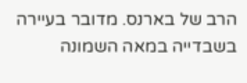הרב של בארנס. מדובר בעיירה בשבדייה במאה השמונה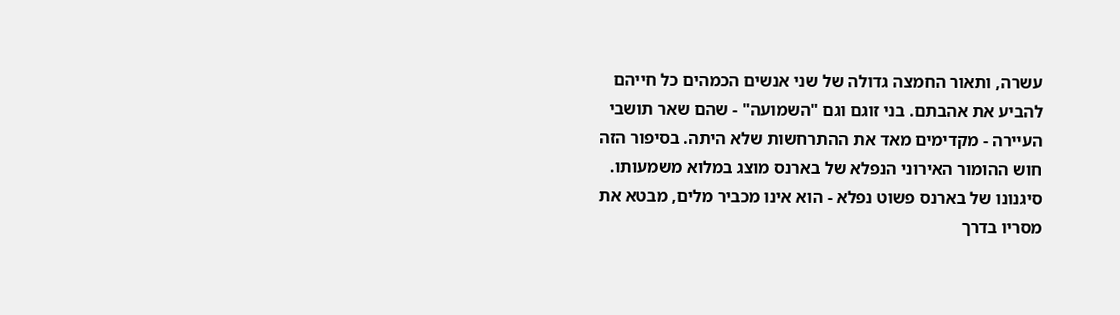עשרה, ותאור החמצה גדולה של שני אנשים הכמהים כל חייהם להביע את אהבתם. בני זוגם וגם "השמועה" - שהם שאר תושבי העיירה - מקדימים מאד את ההתרחשות שלא היתה. בסיפור הזה חוש ההומור האירוני הנפלא של בארנס מוצג במלוא משמעותו.
סיגנונו של בארנס פשוט נפלא - הוא אינו מכביר מלים, מבטא את מסריו בדרך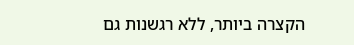הקצרה ביותר, ללא רגשנות גם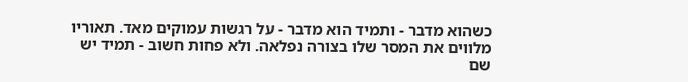כשהוא מדבר - ותמיד הוא מדבר - על רגשות עמוקים מאד. תאוריו מלווים את המסר שלו בצורה נפלאה. ולא פחות חשוב - תמיד יש שם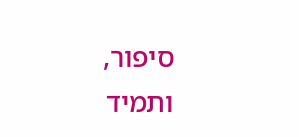סיפור, ותמיד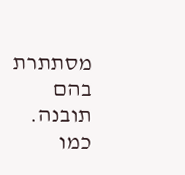מסתתרת בהם תובנה.
כמו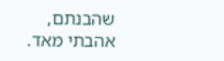שהבנתם, אהבתי מאד.